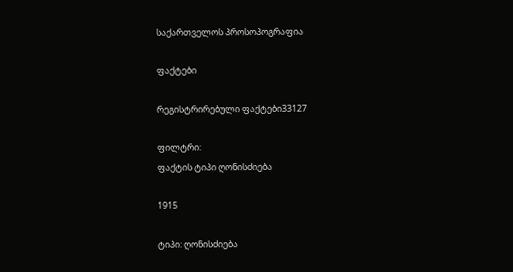საქართველოს პროსოპოგრაფია

ფაქტები

რეგისტრირებული ფაქტები33127

ფილტრი:
ფაქტის ტიპი ღონისძიება

1915

ტიპი: ღონისძიება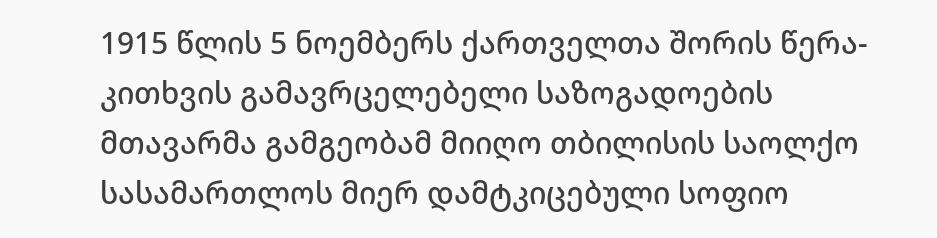1915 წლის 5 ნოემბერს ქართველთა შორის წერა-კითხვის გამავრცელებელი საზოგადოების მთავარმა გამგეობამ მიიღო თბილისის საოლქო სასამართლოს მიერ დამტკიცებული სოფიო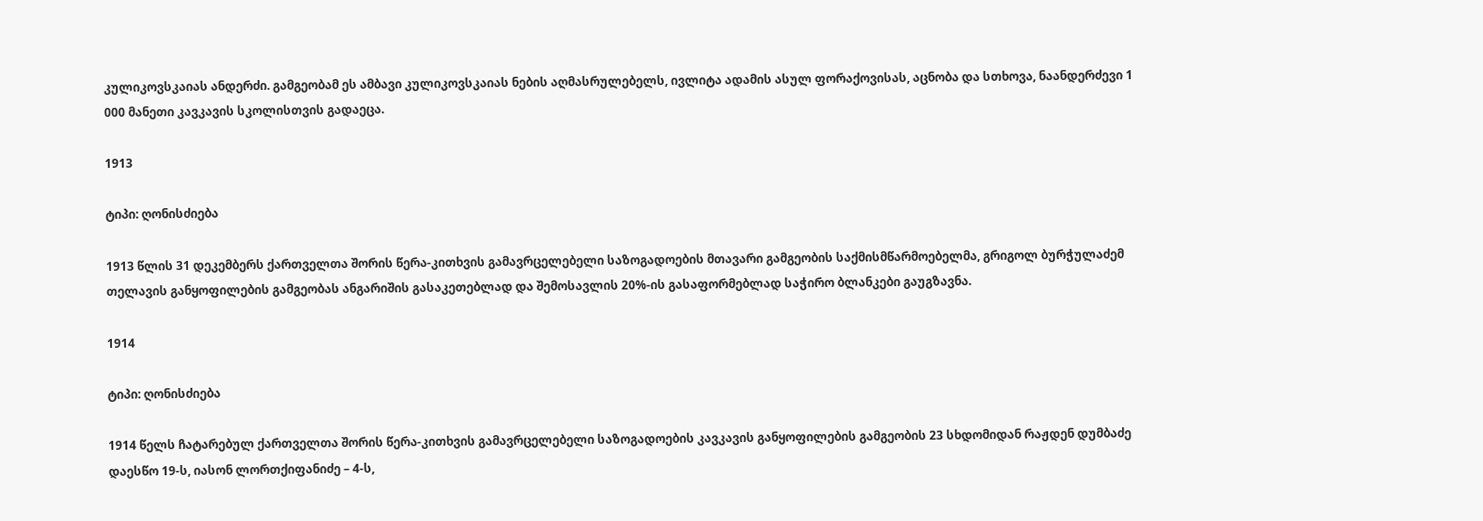კულიკოვსკაიას ანდერძი. გამგეობამ ეს ამბავი კულიკოვსკაიას ნების აღმასრულებელს, ივლიტა ადამის ასულ ფორაქოვისას, აცნობა და სთხოვა, ნაანდერძევი 1 000 მანეთი კავკავის სკოლისთვის გადაეცა.

1913

ტიპი: ღონისძიება

1913 წლის 31 დეკემბერს ქართველთა შორის წერა-კითხვის გამავრცელებელი საზოგადოების მთავარი გამგეობის საქმისმწარმოებელმა, გრიგოლ ბურჭულაძემ თელავის განყოფილების გამგეობას ანგარიშის გასაკეთებლად და შემოსავლის 20%-ის გასაფორმებლად საჭირო ბლანკები გაუგზავნა.

1914

ტიპი: ღონისძიება

1914 წელს ჩატარებულ ქართველთა შორის წერა-კითხვის გამავრცელებელი საზოგადოების კავკავის განყოფილების გამგეობის 23 სხდომიდან რაჟდენ დუმბაძე დაესწო 19-ს, იასონ ლორთქიფანიძე – 4-ს,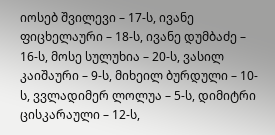იოსებ შვილევი – 17-ს, ივანე ფიცხელაური – 18-ს, ივანე დუმბაძე – 16-ს, მოსე სულუხია – 20-ს, ვასილ კაიშაური – 9-ს, მიხეილ ბურდული – 10-ს, ვვლადიმერ ლოლუა – 5-ს, დიმიტრი ცისკარაული – 12-ს,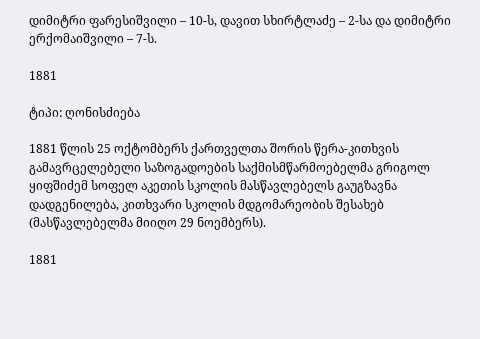დიმიტრი ფარესიშვილი – 10-ს, დავით სხირტლაძე – 2-სა და დიმიტრი ერქომაიშვილი – 7-ს.

1881

ტიპი: ღონისძიება

1881 წლის 25 ოქტომბერს ქართველთა შორის წერა-კითხვის გამავრცელებელი საზოგადოების საქმისმწარმოებელმა გრიგოლ ყიფშიძემ სოფელ აკეთის სკოლის მასწავლებელს გაუგზავნა დადგენილება, კითხვარი სკოლის მდგომარეობის შესახებ (მასწავლებელმა მიიღო 29 ნოემბერს).

1881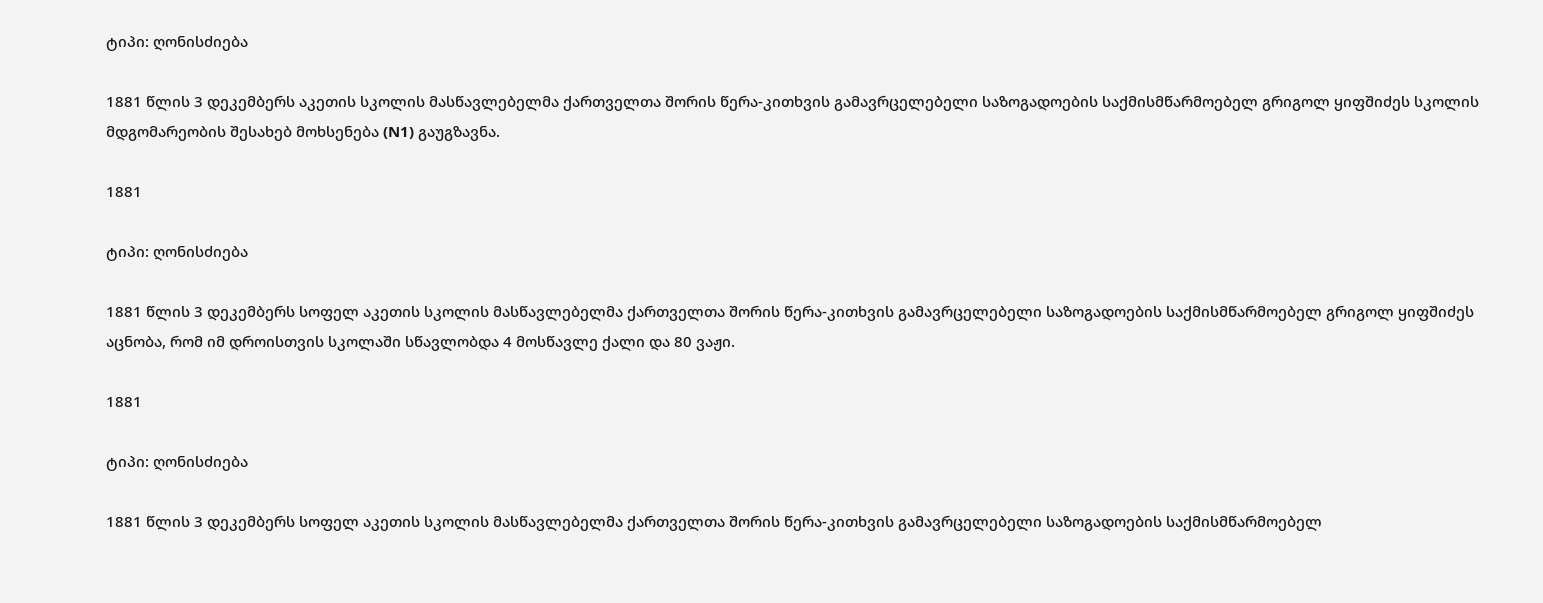ტიპი: ღონისძიება

1881 წლის 3 დეკემბერს აკეთის სკოლის მასწავლებელმა ქართველთა შორის წერა-კითხვის გამავრცელებელი საზოგადოების საქმისმწარმოებელ გრიგოლ ყიფშიძეს სკოლის მდგომარეობის შესახებ მოხსენება (N1) გაუგზავნა.

1881

ტიპი: ღონისძიება

1881 წლის 3 დეკემბერს სოფელ აკეთის სკოლის მასწავლებელმა ქართველთა შორის წერა-კითხვის გამავრცელებელი საზოგადოების საქმისმწარმოებელ გრიგოლ ყიფშიძეს აცნობა, რომ იმ დროისთვის სკოლაში სწავლობდა 4 მოსწავლე ქალი და 80 ვაჟი.

1881

ტიპი: ღონისძიება

1881 წლის 3 დეკემბერს სოფელ აკეთის სკოლის მასწავლებელმა ქართველთა შორის წერა-კითხვის გამავრცელებელი საზოგადოების საქმისმწარმოებელ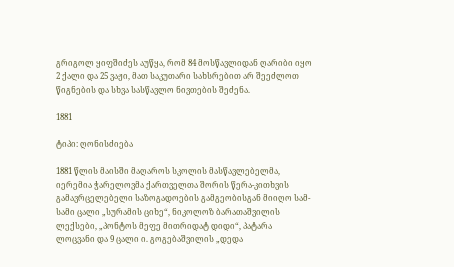გრიგოლ ყიფშიძეს აუწყა, რომ 84 მოსწავლიდან ღარიბი იყო 2 ქალი და 25 ვაჟი, მათ საკუთარი სახსრებით არ შეეძლოთ წიგნების და სხვა სასწავლო ნივთების შეძენა.

1881

ტიპი: ღონისძიება

1881 წლის მაისში მაღაროს სკოლის მასწავლებელმა, იერემია ჭარელოვმა ქართველთა შორის წერა-კითხვის გამავრცელებელი საზოგადოების გამგეობისგან მიიღო სამ-სამი ცალი „სურამის ციხე“, ნიკოლოზ ბარათაშვილის ლექსები, „პონტოს მეფე მითრიდატ დიდი“, პატარა ლოცვანი და 9 ცალი ი. გოგებაშვილის „დედა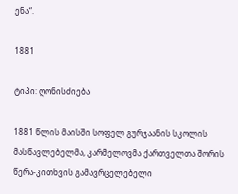ენა“.

1881

ტიპი: ღონისძიება

1881 წლის მაისში სოფელ გურჯაანის სკოლის მასწავლებელმა, კარმელოვმა ქართველთა შორის წერა-კითხვის გამავრცელებელი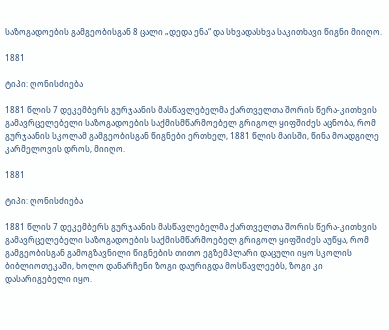საზოგადოების გამგეობისგან 8 ცალი „დედა ენა“ და სხვადასხვა საკითხავი წიგნი მიიღო.

1881

ტიპი: ღონისძიება

1881 წლის 7 დეკემბერს გურჯაანის მასწავლებელმა ქართველთა შორის წერა-კითხვის გამავრცელებელი საზოგადოების საქმისმწარმოებელ გრიგოლ ყიფშიძეს აცნობა, რომ გურჯაანის სკოლამ გამგეობისგან წიგნები ერთხელ, 1881 წლის მაისში, წინა მოადგილე კარმელოვის დროს, მიიღო.

1881

ტიპი: ღონისძიება

1881 წლის 7 დეკემბერს გურჯაანის მასწავლებელმა ქართველთა შორის წერა-კითხვის გამავრცელებელი საზოგადოების საქმისმწარმოებელ გრიგოლ ყიფშიძეს აუწყა, რომ გამგეობისგან გამოგზავნილი წიგნების თითო ეგზემპლარი დაცული იყო სკოლის ბიბლიოთეკაში, ხოლო დანარჩენი ზოგი დაურიგდა მოსწავლეებს, ზოგი კი დასარიგებელი იყო.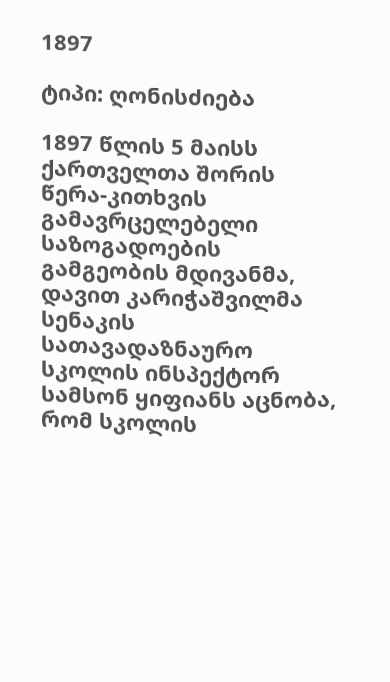1897

ტიპი: ღონისძიება

1897 წლის 5 მაისს ქართველთა შორის წერა-კითხვის გამავრცელებელი საზოგადოების გამგეობის მდივანმა, დავით კარიჭაშვილმა სენაკის სათავადაზნაურო სკოლის ინსპექტორ სამსონ ყიფიანს აცნობა, რომ სკოლის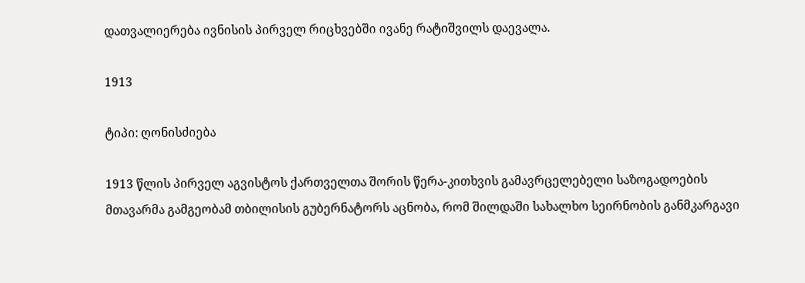დათვალიერება ივნისის პირველ რიცხვებში ივანე რატიშვილს დაევალა.

1913

ტიპი: ღონისძიება

1913 წლის პირველ აგვისტოს ქართველთა შორის წერა-კითხვის გამავრცელებელი საზოგადოების მთავარმა გამგეობამ თბილისის გუბერნატორს აცნობა, რომ შილდაში სახალხო სეირნობის განმკარგავი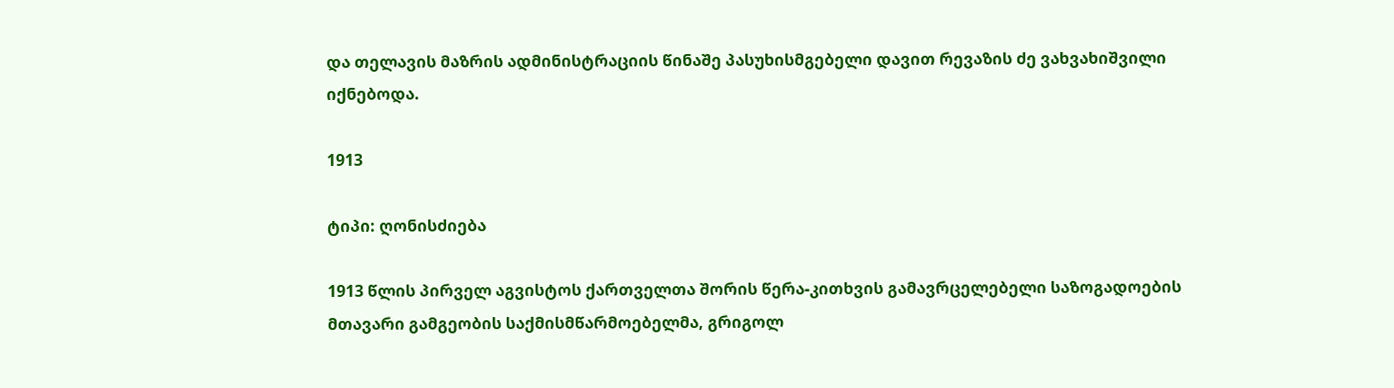და თელავის მაზრის ადმინისტრაციის წინაშე პასუხისმგებელი დავით რევაზის ძე ვახვახიშვილი იქნებოდა.

1913

ტიპი: ღონისძიება

1913 წლის პირველ აგვისტოს ქართველთა შორის წერა-კითხვის გამავრცელებელი საზოგადოების მთავარი გამგეობის საქმისმწარმოებელმა, გრიგოლ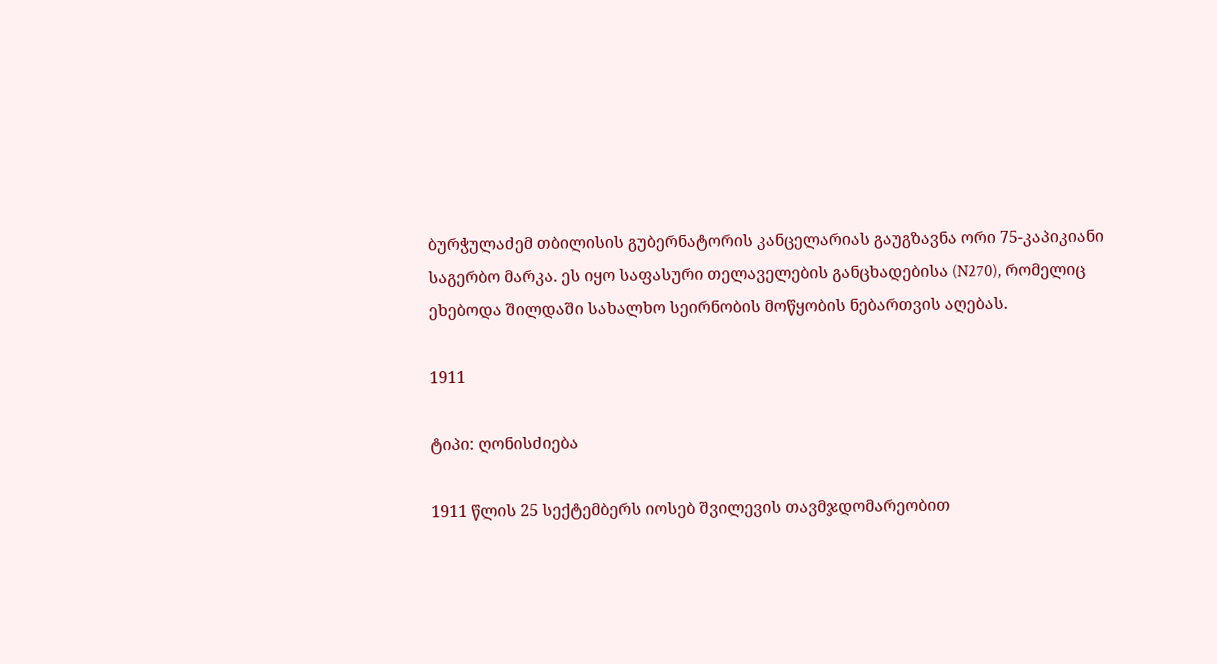ბურჭულაძემ თბილისის გუბერნატორის კანცელარიას გაუგზავნა ორი 75-კაპიკიანი საგერბო მარკა. ეს იყო საფასური თელაველების განცხადებისა (N270), რომელიც ეხებოდა შილდაში სახალხო სეირნობის მოწყობის ნებართვის აღებას.

1911

ტიპი: ღონისძიება

1911 წლის 25 სექტემბერს იოსებ შვილევის თავმჯდომარეობით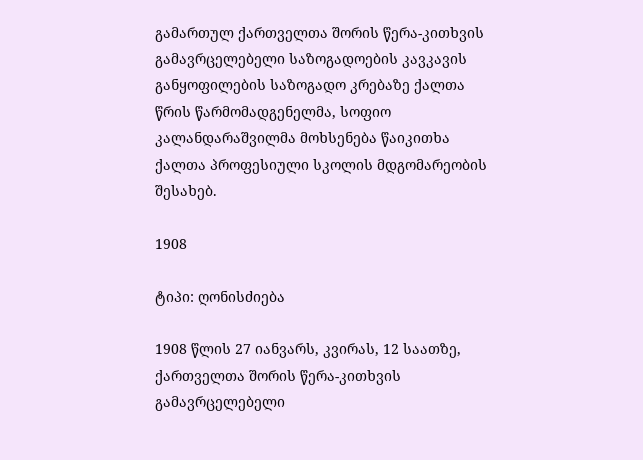გამართულ ქართველთა შორის წერა-კითხვის გამავრცელებელი საზოგადოების კავკავის განყოფილების საზოგადო კრებაზე ქალთა წრის წარმომადგენელმა, სოფიო კალანდარაშვილმა მოხსენება წაიკითხა ქალთა პროფესიული სკოლის მდგომარეობის შესახებ.

1908

ტიპი: ღონისძიება

1908 წლის 27 იანვარს, კვირას, 12 საათზე, ქართველთა შორის წერა-კითხვის გამავრცელებელი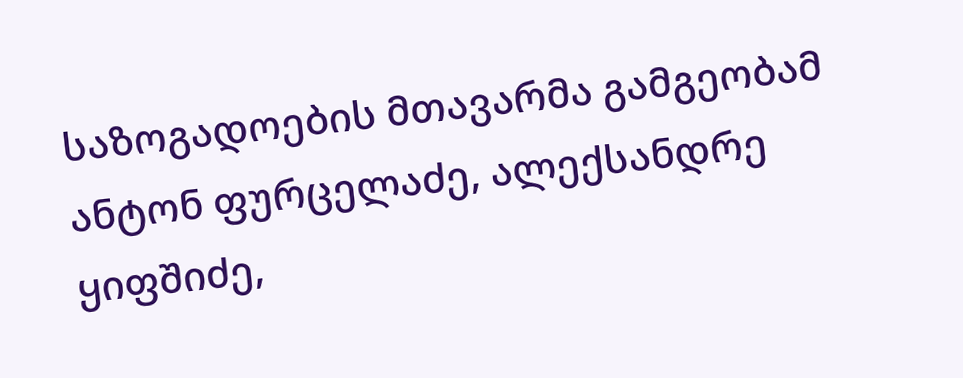საზოგადოების მთავარმა გამგეობამ ანტონ ფურცელაძე, ალექსანდრე ყიფშიძე,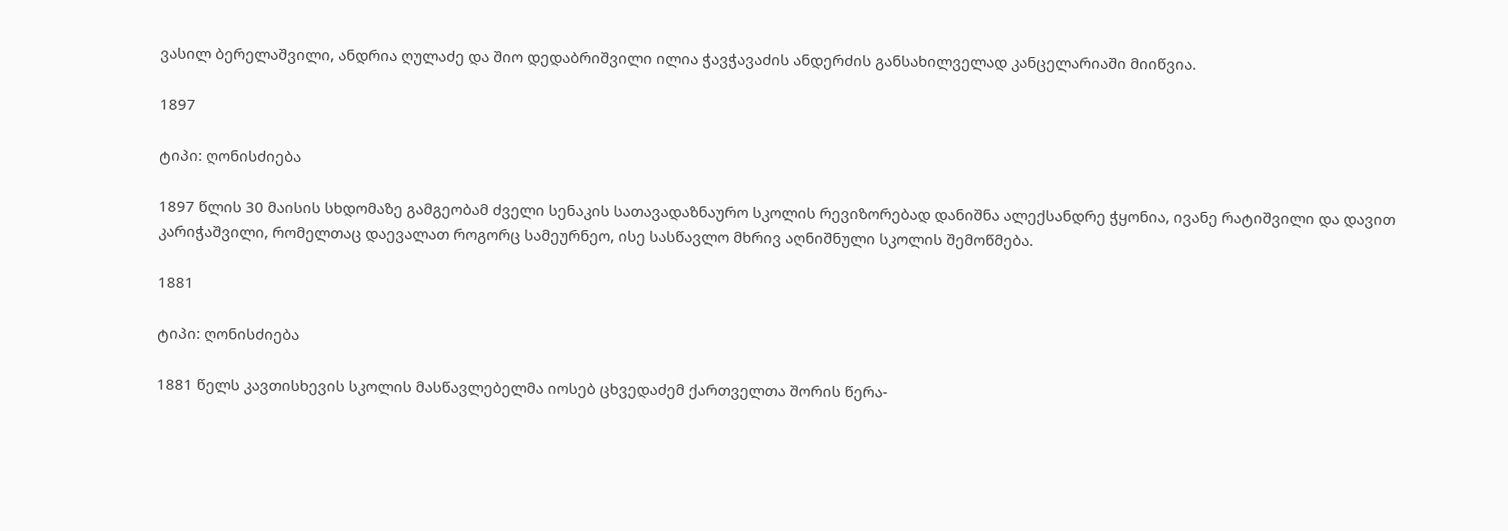ვასილ ბერელაშვილი, ანდრია ღულაძე და შიო დედაბრიშვილი ილია ჭავჭავაძის ანდერძის განსახილველად კანცელარიაში მიიწვია.

1897

ტიპი: ღონისძიება

1897 წლის 30 მაისის სხდომაზე გამგეობამ ძველი სენაკის სათავადაზნაურო სკოლის რევიზორებად დანიშნა ალექსანდრე ჭყონია, ივანე რატიშვილი და დავით კარიჭაშვილი, რომელთაც დაევალათ როგორც სამეურნეო, ისე სასწავლო მხრივ აღნიშნული სკოლის შემოწმება.

1881

ტიპი: ღონისძიება

1881 წელს კავთისხევის სკოლის მასწავლებელმა იოსებ ცხვედაძემ ქართველთა შორის წერა-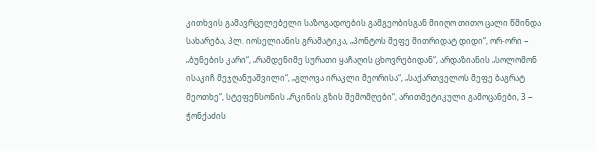კითხვის გამავრცელებელი საზოგადოების გამგეობისგან მიიღო თითო ცალი წმინდა სახარება, პლ. იოსელიანის გრამატიკა, „პონტოს მეფე მითრიდატ დიდი“, ორ-ორი − „ბუნების კარი“, „რამდენიმე სურათი ყაჩაღის ცხოვრებიდან“, არდაზიანის „სოლომონ ისაკიჩ მეჯღანუაშვილი“, „გლოვა ირაკლი მეორისა“, „საქართველოს მეფე ბაგრატ მეოთხე“, სტეფენსონის „რკინის გზის შემომღები“, არითმეტიკული გამოცანები, 3 − ჭონქაძის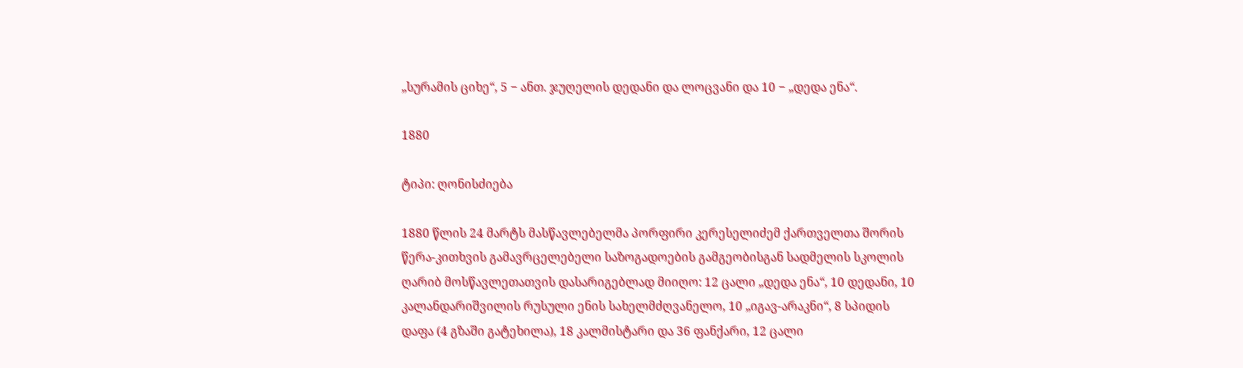„სურამის ციხე“, 5 − ანთ. ჯუღელის დედანი და ლოცვანი და 10 − „დედა ენა“.

1880

ტიპი: ღონისძიება

1880 წლის 24 მარტს მასწავლებელმა პორფირი კერესელიძემ ქართველთა შორის წერა-კითხვის გამავრცელებელი საზოგადოების გამგეობისგან სადმელის სკოლის ღარიბ მოსწავლეთათვის დასარიგებლად მიიღო: 12 ცალი „დედა ენა“, 10 დედანი, 10 კალანდარიშვილის რუსული ენის სახელმძღვანელო, 10 „იგავ-არაკნი“, 8 სპიდის დაფა (4 გზაში გატეხილა), 18 კალმისტარი და 36 ფანქარი, 12 ცალი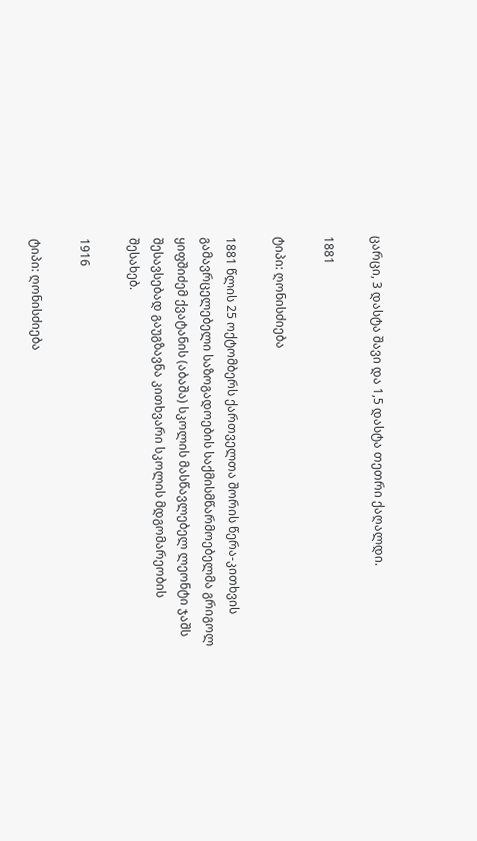ცარცი, 3 დასტა შავი და 1,5 დასტა თეთრი ქაღალდი.

1881

ტიპი: ღონისძიება

1881 წლის 25 ოქტომბერს ქართველთა შორის წერა-კითხვის გამავრცელებელი საზოგადოების საქმისმწარმოებელმა გრიგოლ ყიფშიძემ ქვატანის (აბაშა) სკოლის მასწავლებელ ლეონტი ჯაშს შესავსებად გაუგზავნა კითხვარი სკოლის მდგომარეობის შესახებ.

1916

ტიპი: ღონისძიება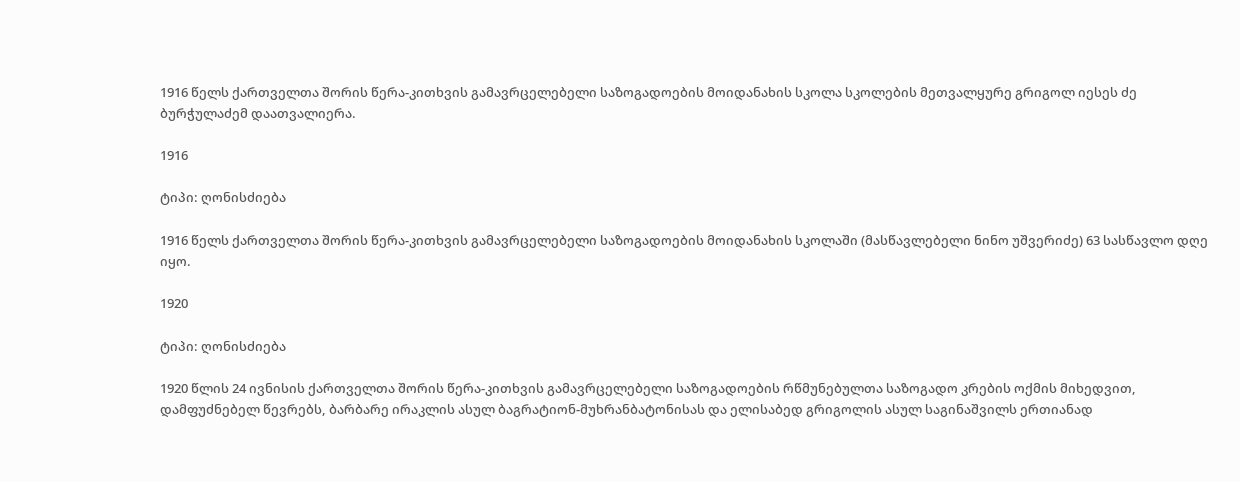1916 წელს ქართველთა შორის წერა-კითხვის გამავრცელებელი საზოგადოების მოიდანახის სკოლა სკოლების მეთვალყურე გრიგოლ იესეს ძე ბურჭულაძემ დაათვალიერა.

1916

ტიპი: ღონისძიება

1916 წელს ქართველთა შორის წერა-კითხვის გამავრცელებელი საზოგადოების მოიდანახის სკოლაში (მასწავლებელი ნინო უშვერიძე) 63 სასწავლო დღე იყო.

1920

ტიპი: ღონისძიება

1920 წლის 24 ივნისის ქართველთა შორის წერა-კითხვის გამავრცელებელი საზოგადოების რწმუნებულთა საზოგადო კრების ოქმის მიხედვით, დამფუძნებელ წევრებს, ბარბარე ირაკლის ასულ ბაგრატიონ-მუხრანბატონისას და ელისაბედ გრიგოლის ასულ საგინაშვილს ერთიანად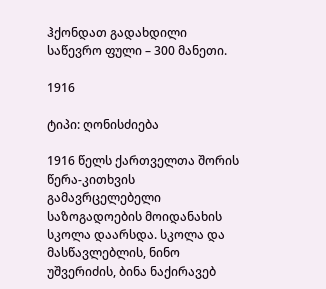ჰქონდათ გადახდილი საწევრო ფული – 300 მანეთი.

1916

ტიპი: ღონისძიება

1916 წელს ქართველთა შორის წერა-კითხვის გამავრცელებელი საზოგადოების მოიდანახის სკოლა დაარსდა. სკოლა და მასწავლებლის, ნინო უშვერიძის, ბინა ნაქირავებ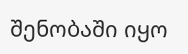შენობაში იყო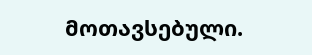მოთავსებული.